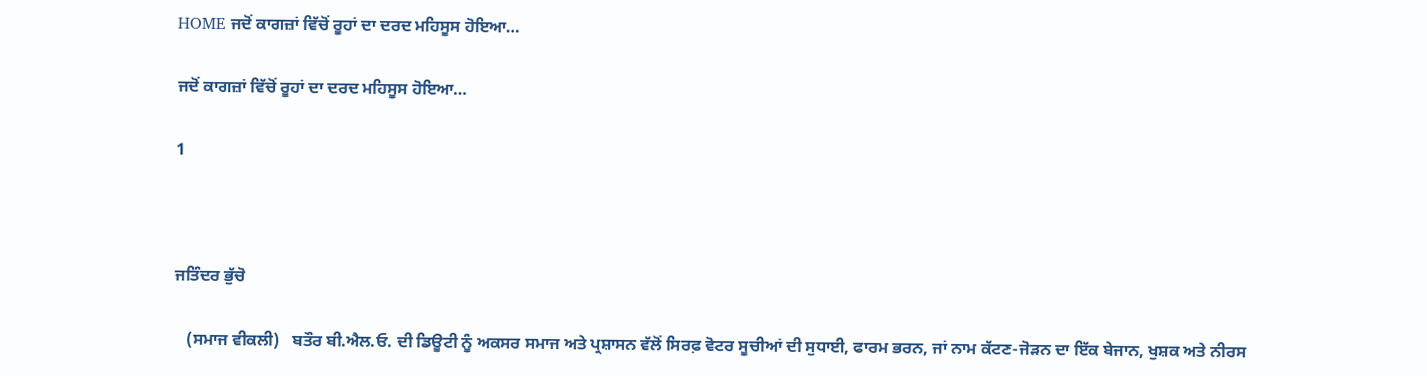HOME ਜਦੋਂ ਕਾਗਜ਼ਾਂ ਵਿੱਚੋਂ ਰੂਹਾਂ ਦਾ ਦਰਦ ਮਹਿਸੂਸ ਹੋਇਆ…

ਜਦੋਂ ਕਾਗਜ਼ਾਂ ਵਿੱਚੋਂ ਰੂਹਾਂ ਦਾ ਦਰਦ ਮਹਿਸੂਸ ਹੋਇਆ…

1



ਜਤਿੰਦਰ ਭੁੱਚੋ

   (ਸਮਾਜ ਵੀਕਲੀ)   ਬਤੌਰ ਬੀ.ਐਲ.ਓ. ਦੀ ਡਿਊਟੀ ਨੂੰ ਅਕਸਰ ਸਮਾਜ ਅਤੇ ਪ੍ਰਸ਼ਾਸਨ ਵੱਲੋਂ ਸਿਰਫ਼ ਵੋਟਰ ਸੂਚੀਆਂ ਦੀ ਸੁਧਾਈ, ਫਾਰਮ ਭਰਨ, ਜਾਂ ਨਾਮ ਕੱਟਣ-ਜੋੜਨ ਦਾ ਇੱਕ ਬੇਜਾਨ, ਖੁਸ਼ਕ ਅਤੇ ਨੀਰਸ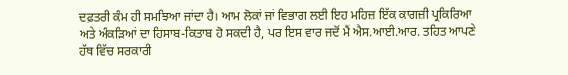ਦਫ਼ਤਰੀ ਕੰਮ ਹੀ ਸਮਝਿਆ ਜਾਂਦਾ ਹੈ। ਆਮ ਲੋਕਾਂ ਜਾਂ ਵਿਭਾਗ ਲਈ ਇਹ ਮਹਿਜ਼ ਇੱਕ ਕਾਗਜ਼ੀ ਪ੍ਰਕਿਰਿਆ ਅਤੇ ਅੰਕੜਿਆਂ ਦਾ ਹਿਸਾਬ-ਕਿਤਾਬ ਹੋ ਸਕਦੀ ਹੈ, ਪਰ ਇਸ ਵਾਰ ਜਦੋਂ ਮੈਂ ਐਸ.ਆਈ.ਆਰ. ਤਹਿਤ ਆਪਣੇ ਹੱਥ ਵਿੱਚ ਸਰਕਾਰੀ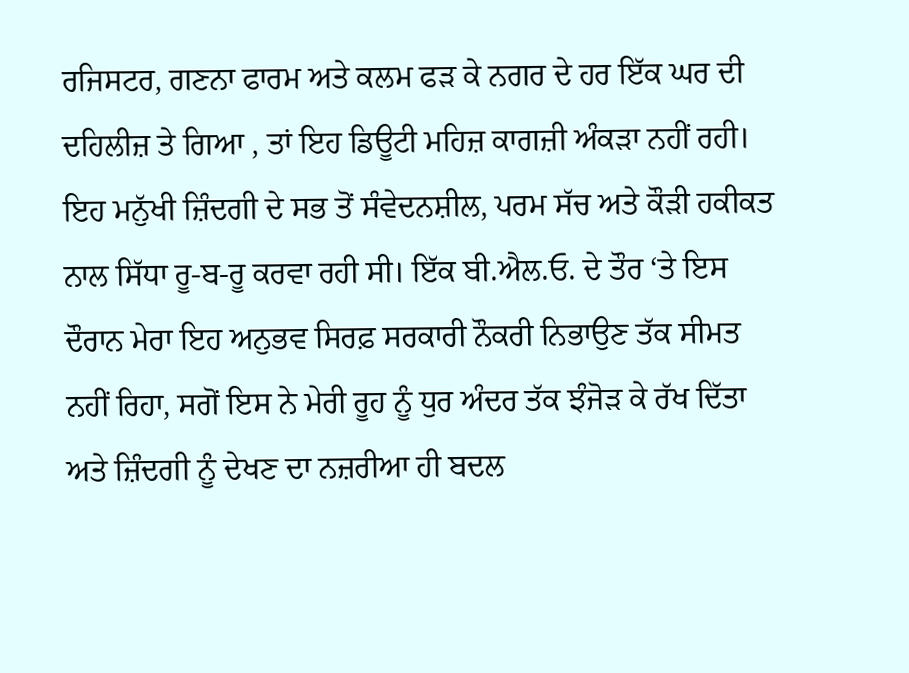ਰਜਿਸਟਰ, ਗਣਨਾ ਫਾਰਮ ਅਤੇ ਕਲਮ ਫੜ ਕੇ ਨਗਰ ਦੇ ਹਰ ਇੱਕ ਘਰ ਦੀ ਦਹਿਲੀਜ਼ ਤੇ ਗਿਆ , ਤਾਂ ਇਹ ਡਿਊਟੀ ਮਹਿਜ਼ ਕਾਗਜ਼ੀ ਅੰਕੜਾ ਨਹੀਂ ਰਹੀ। ਇਹ ਮਨੁੱਖੀ ਜ਼ਿੰਦਗੀ ਦੇ ਸਭ ਤੋਂ ਸੰਵੇਦਨਸ਼ੀਲ, ਪਰਮ ਸੱਚ ਅਤੇ ਕੌੜੀ ਹਕੀਕਤ ਨਾਲ ਸਿੱਧਾ ਰੂ-ਬ-ਰੂ ਕਰਵਾ ਰਹੀ ਸੀ। ਇੱਕ ਬੀ.ਐਲ.ਓ. ਦੇ ਤੌਰ ‘ਤੇ ਇਸ ਦੌਰਾਨ ਮੇਰਾ ਇਹ ਅਨੁਭਵ ਸਿਰਫ਼ ਸਰਕਾਰੀ ਨੌਕਰੀ ਨਿਭਾਉਣ ਤੱਕ ਸੀਮਤ ਨਹੀਂ ਰਿਹਾ, ਸਗੋਂ ਇਸ ਨੇ ਮੇਰੀ ਰੂਹ ਨੂੰ ਧੁਰ ਅੰਦਰ ਤੱਕ ਝੰਜੋੜ ਕੇ ਰੱਖ ਦਿੱਤਾ ਅਤੇ ਜ਼ਿੰਦਗੀ ਨੂੰ ਦੇਖਣ ਦਾ ਨਜ਼ਰੀਆ ਹੀ ਬਦਲ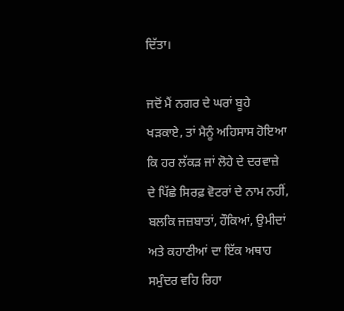ਦਿੱਤਾ।

ਜਦੋਂ ਮੈਂ ਨਗਰ ਦੇ ਘਰਾਂ ਬੂਹੇ ਖੜਕਾਏ, ਤਾਂ ਮੈਨੂੰ ਅਹਿਸਾਸ ਹੋਇਆ ਕਿ ਹਰ ਲੱਕੜ ਜਾਂ ਲੋਹੇ ਦੇ ਦਰਵਾਜ਼ੇ ਦੇ ਪਿੱਛੇ ਸਿਰਫ਼ ਵੋਟਰਾਂ ਦੇ ਨਾਮ ਨਹੀਂ, ਬਲਕਿ ਜਜ਼ਬਾਤਾਂ, ਹੌਕਿਆਂ, ਉਮੀਦਾਂ ਅਤੇ ਕਹਾਣੀਆਂ ਦਾ ਇੱਕ ਅਥਾਹ ਸਮੁੰਦਰ ਵਹਿ ਰਿਹਾ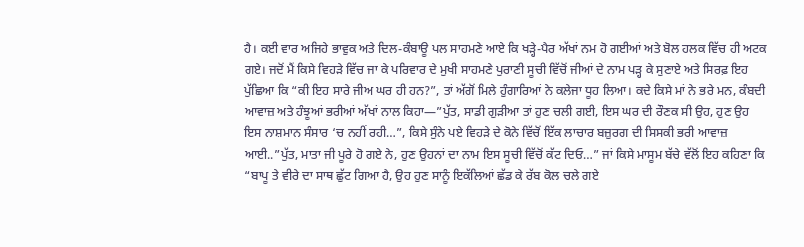ਹੈ। ਕਈ ਵਾਰ ਅਜਿਹੇ ਭਾਵੁਕ ਅਤੇ ਦਿਲ-ਕੰਬਾਊ ਪਲ ਸਾਹਮਣੇ ਆਏ ਕਿ ਖੜ੍ਹੇ-ਪੈਰ ਅੱਖਾਂ ਨਮ ਹੋ ਗਈਆਂ ਅਤੇ ਬੋਲ ਹਲਕ ਵਿੱਚ ਹੀ ਅਟਕ ਗਏ। ਜਦੋਂ ਮੈਂ ਕਿਸੇ ਵਿਹੜੇ ਵਿੱਚ ਜਾ ਕੇ ਪਰਿਵਾਰ ਦੇ ਮੁਖੀ ਸਾਹਮਣੇ ਪੁਰਾਣੀ ਸੂਚੀ ਵਿੱਚੋਂ ਜੀਆਂ ਦੇ ਨਾਮ ਪੜ੍ਹ ਕੇ ਸੁਣਾਏ ਅਤੇ ਸਿਰਫ਼ ਇਹ ਪੁੱਛਿਆ ਕਿ “ਕੀ ਇਹ ਸਾਰੇ ਜੀਅ ਘਰ ਹੀ ਹਨ?”, ਤਾਂ ਅੱਗੋਂ ਮਿਲੇ ਹੁੰਗਾਰਿਆਂ ਨੇ ਕਲੇਜਾ ਧੂਹ ਲਿਆ। ਕਦੇ ਕਿਸੇ ਮਾਂ ਨੇ ਭਰੇ ਮਨ, ਕੰਬਦੀ ਆਵਾਜ਼ ਅਤੇ ਹੰਝੂਆਂ ਭਰੀਆਂ ਅੱਖਾਂ ਨਾਲ ਕਿਹਾ—”ਪੁੱਤ, ਸਾਡੀ ਗੁੜੀਆ ਤਾਂ ਹੁਣ ਚਲੀ ਗਈ, ਇਸ ਘਰ ਦੀ ਰੌਣਕ ਸੀ ਉਹ, ਹੁਣ ਉਹ ਇਸ ਨਾਸ਼ਮਾਨ ਸੰਸਾਰ ‘ਚ ਨਹੀਂ ਰਹੀ…”, ਕਿਸੇ ਸੁੰਨੇ ਪਏ ਵਿਹੜੇ ਦੇ ਕੋਨੇ ਵਿੱਚੋਂ ਇੱਕ ਲਾਚਾਰ ਬਜ਼ੁਰਗ ਦੀ ਸਿਸਕੀ ਭਰੀ ਆਵਾਜ਼ ਆਈ..”ਪੁੱਤ, ਮਾਤਾ ਜੀ ਪੂਰੇ ਹੋ ਗਏ ਨੇ, ਹੁਣ ਉਹਨਾਂ ਦਾ ਨਾਮ ਇਸ ਸੂਚੀ ਵਿੱਚੋਂ ਕੱਟ ਦਿਓ…” ਜਾਂ ਕਿਸੇ ਮਾਸੂਮ ਬੱਚੇ ਵੱਲੋਂ ਇਹ ਕਹਿਣਾ ਕਿ “ਬਾਪੂ ਤੇ ਵੀਰੇ ਦਾ ਸਾਥ ਛੁੱਟ ਗਿਆ ਹੈ, ਉਹ ਹੁਣ ਸਾਨੂੰ ਇਕੱਲਿਆਂ ਛੱਡ ਕੇ ਰੱਬ ਕੋਲ ਚਲੇ ਗਏ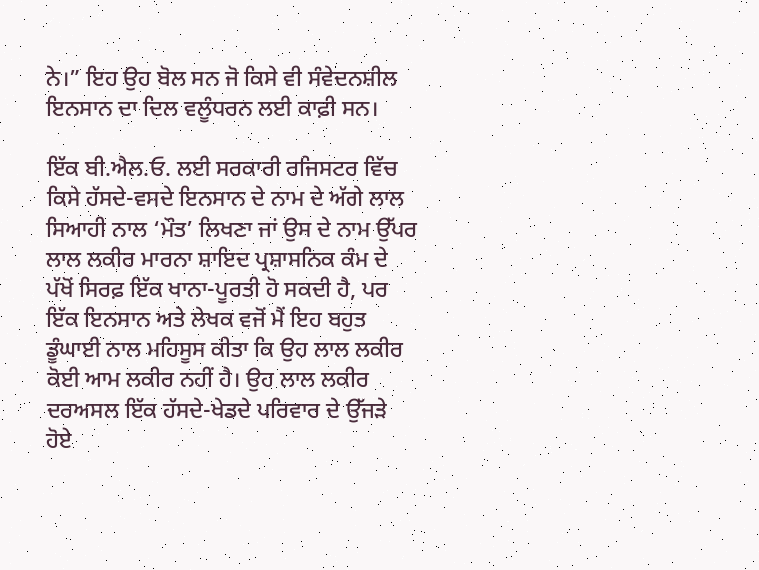ਨੇ।” ਇਹ ਉਹ ਬੋਲ ਸਨ ਜੋ ਕਿਸੇ ਵੀ ਸੰਵੇਦਨਸ਼ੀਲ ਇਨਸਾਨ ਦਾ ਦਿਲ ਵਲੂੰਧਰਨ ਲਈ ਕਾਫ਼ੀ ਸਨ।

ਇੱਕ ਬੀ.ਐਲ.ਓ. ਲਈ ਸਰਕਾਰੀ ਰਜਿਸਟਰ ਵਿੱਚ ਕਿਸੇ ਹੱਸਦੇ-ਵਸਦੇ ਇਨਸਾਨ ਦੇ ਨਾਮ ਦੇ ਅੱਗੇ ਲਾਲ ਸਿਆਹੀ ਨਾਲ ‘ਮੌਤ’ ਲਿਖਣਾ ਜਾਂ ਉਸ ਦੇ ਨਾਮ ਉੱਪਰ ਲਾਲ ਲਕੀਰ ਮਾਰਨਾ ਸ਼ਾਇਦ ਪ੍ਰਸ਼ਾਸਨਿਕ ਕੰਮ ਦੇ ਪੱਖੋਂ ਸਿਰਫ਼ ਇੱਕ ਖਾਨਾ-ਪੂਰਤੀ ਹੋ ਸਕਦੀ ਹੈ, ਪਰ ਇੱਕ ਇਨਸਾਨ ਅਤੇ ਲੇਖਕ ਵਜੋਂ ਮੈਂ ਇਹ ਬਹੁਤ ਡੂੰਘਾਈ ਨਾਲ ਮਹਿਸੂਸ ਕੀਤਾ ਕਿ ਉਹ ਲਾਲ ਲਕੀਰ ਕੋਈ ਆਮ ਲਕੀਰ ਨਹੀਂ ਹੈ। ਉਹ ਲਾਲ ਲਕੀਰ ਦਰਅਸਲ ਇੱਕ ਹੱਸਦੇ-ਖੇਡਦੇ ਪਰਿਵਾਰ ਦੇ ਉੱਜੜੇ ਹੋਏ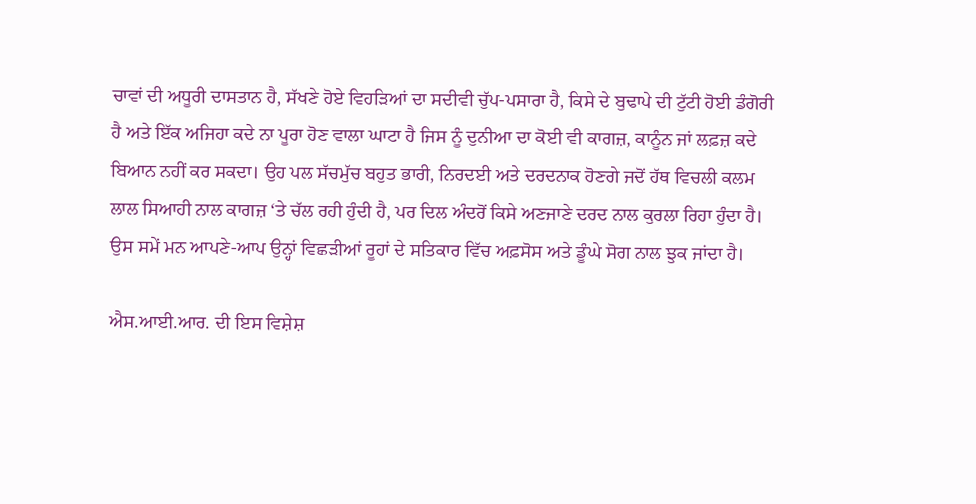ਚਾਵਾਂ ਦੀ ਅਧੂਰੀ ਦਾਸਤਾਨ ਹੈ, ਸੱਖਣੇ ਹੋਏ ਵਿਹੜਿਆਂ ਦਾ ਸਦੀਵੀ ਚੁੱਪ-ਪਸਾਰਾ ਹੈ, ਕਿਸੇ ਦੇ ਬੁਢਾਪੇ ਦੀ ਟੁੱਟੀ ਹੋਈ ਡੰਗੋਰੀ ਹੈ ਅਤੇ ਇੱਕ ਅਜਿਹਾ ਕਦੇ ਨਾ ਪੂਰਾ ਹੋਣ ਵਾਲਾ ਘਾਟਾ ਹੈ ਜਿਸ ਨੂੰ ਦੁਨੀਆ ਦਾ ਕੋਈ ਵੀ ਕਾਗਜ਼, ਕਾਨੂੰਨ ਜਾਂ ਲਫ਼ਜ਼ ਕਦੇ ਬਿਆਨ ਨਹੀਂ ਕਰ ਸਕਦਾ। ਉਹ ਪਲ ਸੱਚਮੁੱਚ ਬਹੁਤ ਭਾਰੀ, ਨਿਰਦਈ ਅਤੇ ਦਰਦਨਾਕ ਹੋਣਗੇ ਜਦੋਂ ਹੱਥ ਵਿਚਲੀ ਕਲਮ ਲਾਲ ਸਿਆਹੀ ਨਾਲ ਕਾਗਜ਼ ‘ਤੇ ਚੱਲ ਰਹੀ ਹੁੰਦੀ ਹੈ, ਪਰ ਦਿਲ ਅੰਦਰੋਂ ਕਿਸੇ ਅਣਜਾਣੇ ਦਰਦ ਨਾਲ ਕੁਰਲਾ ਰਿਹਾ ਹੁੰਦਾ ਹੈ। ਉਸ ਸਮੇਂ ਮਨ ਆਪਣੇ-ਆਪ ਉਨ੍ਹਾਂ ਵਿਛੜੀਆਂ ਰੂਹਾਂ ਦੇ ਸਤਿਕਾਰ ਵਿੱਚ ਅਫ਼ਸੋਸ ਅਤੇ ਡੂੰਘੇ ਸੋਗ ਨਾਲ ਝੁਕ ਜਾਂਦਾ ਹੈ।

ਐਸ.ਆਈ.ਆਰ. ਦੀ ਇਸ ਵਿਸ਼ੇਸ਼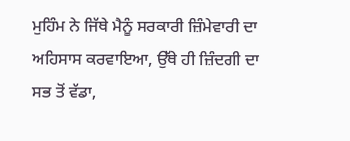ਮੁਹਿੰਮ ਨੇ ਜਿੱਥੇ ਮੈਨੂੰ ਸਰਕਾਰੀ ਜ਼ਿੰਮੇਵਾਰੀ ਦਾ ਅਹਿਸਾਸ ਕਰਵਾਇਆ, ਉੱਥੇ ਹੀ ਜ਼ਿੰਦਗੀ ਦਾ ਸਭ ਤੋਂ ਵੱਡਾ,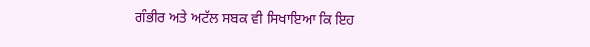ਗੰਭੀਰ ਅਤੇ ਅਟੱਲ ਸਬਕ ਵੀ ਸਿਖਾਇਆ ਕਿ ਇਹ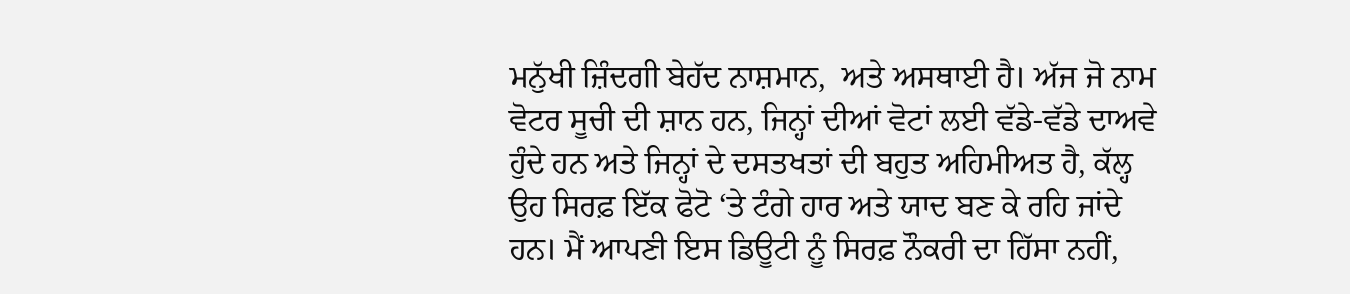ਮਨੁੱਖੀ ਜ਼ਿੰਦਗੀ ਬੇਹੱਦ ਨਾਸ਼ਮਾਨ,  ਅਤੇ ਅਸਥਾਈ ਹੈ। ਅੱਜ ਜੋ ਨਾਮ ਵੋਟਰ ਸੂਚੀ ਦੀ ਸ਼ਾਨ ਹਨ, ਜਿਨ੍ਹਾਂ ਦੀਆਂ ਵੋਟਾਂ ਲਈ ਵੱਡੇ-ਵੱਡੇ ਦਾਅਵੇ ਹੁੰਦੇ ਹਨ ਅਤੇ ਜਿਨ੍ਹਾਂ ਦੇ ਦਸਤਖਤਾਂ ਦੀ ਬਹੁਤ ਅਹਿਮੀਅਤ ਹੈ, ਕੱਲ੍ਹ ਉਹ ਸਿਰਫ਼ ਇੱਕ ਫੋਟੋ ‘ਤੇ ਟੰਗੇ ਹਾਰ ਅਤੇ ਯਾਦ ਬਣ ਕੇ ਰਹਿ ਜਾਂਦੇ ਹਨ। ਮੈਂ ਆਪਣੀ ਇਸ ਡਿਊਟੀ ਨੂੰ ਸਿਰਫ਼ ਨੌਕਰੀ ਦਾ ਹਿੱਸਾ ਨਹੀਂ,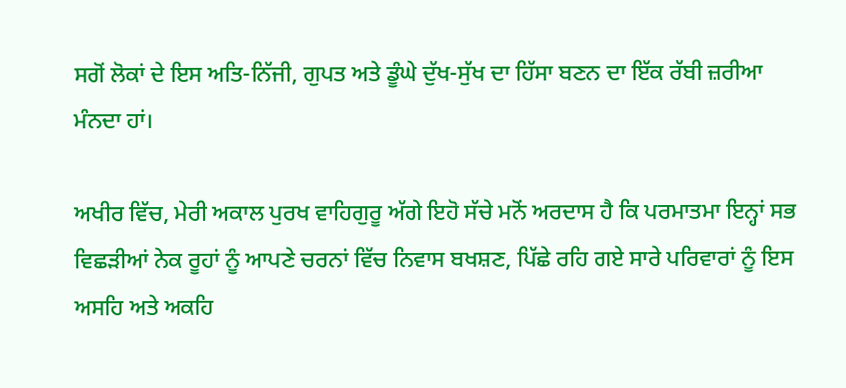ਸਗੋਂ ਲੋਕਾਂ ਦੇ ਇਸ ਅਤਿ-ਨਿੱਜੀ, ਗੁਪਤ ਅਤੇ ਡੂੰਘੇ ਦੁੱਖ-ਸੁੱਖ ਦਾ ਹਿੱਸਾ ਬਣਨ ਦਾ ਇੱਕ ਰੱਬੀ ਜ਼ਰੀਆ ਮੰਨਦਾ ਹਾਂ।

ਅਖੀਰ ਵਿੱਚ, ਮੇਰੀ ਅਕਾਲ ਪੁਰਖ ਵਾਹਿਗੁਰੂ ਅੱਗੇ ਇਹੋ ਸੱਚੇ ਮਨੋਂ ਅਰਦਾਸ ਹੈ ਕਿ ਪਰਮਾਤਮਾ ਇਨ੍ਹਾਂ ਸਭ ਵਿਛੜੀਆਂ ਨੇਕ ਰੂਹਾਂ ਨੂੰ ਆਪਣੇ ਚਰਨਾਂ ਵਿੱਚ ਨਿਵਾਸ ਬਖਸ਼ਣ, ਪਿੱਛੇ ਰਹਿ ਗਏ ਸਾਰੇ ਪਰਿਵਾਰਾਂ ਨੂੰ ਇਸ ਅਸਹਿ ਅਤੇ ਅਕਹਿ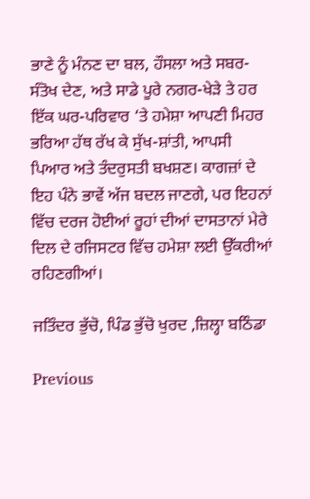ਭਾਣੇ ਨੂੰ ਮੰਨਣ ਦਾ ਬਲ, ਹੌਸਲਾ ਅਤੇ ਸਬਰ-ਸੰਤੋਖ ਦੇਣ, ਅਤੇ ਸਾਡੇ ਪੂਰੇ ਨਗਰ-ਖੇੜੇ ਤੇ ਹਰ ਇੱਕ ਘਰ-ਪਰਿਵਾਰ ‘ਤੇ ਹਮੇਸ਼ਾ ਆਪਣੀ ਮਿਹਰ ਭਰਿਆ ਹੱਥ ਰੱਖ ਕੇ ਸੁੱਖ-ਸ਼ਾਂਤੀ, ਆਪਸੀ ਪਿਆਰ ਅਤੇ ਤੰਦਰੁਸਤੀ ਬਖਸ਼ਣ। ਕਾਗਜ਼ਾਂ ਦੇ ਇਹ ਪੰਨੇ ਭਾਵੇਂ ਅੱਜ ਬਦਲ ਜਾਣਗੇ, ਪਰ ਇਹਨਾਂ ਵਿੱਚ ਦਰਜ ਹੋਈਆਂ ਰੂਹਾਂ ਦੀਆਂ ਦਾਸਤਾਨਾਂ ਮੇਰੇ ਦਿਲ ਦੇ ਰਜਿਸਟਰ ਵਿੱਚ ਹਮੇਸ਼ਾ ਲਈ ਉੱਕਰੀਆਂ ਰਹਿਣਗੀਆਂ।

ਜਤਿੰਦਰ ਭੁੱਚੋ, ਪਿੰਡ ਭੁੱਚੋ ਖੁਰਦ ,ਜ਼ਿਲ੍ਹਾ ਬਠਿੰਡਾ

Previous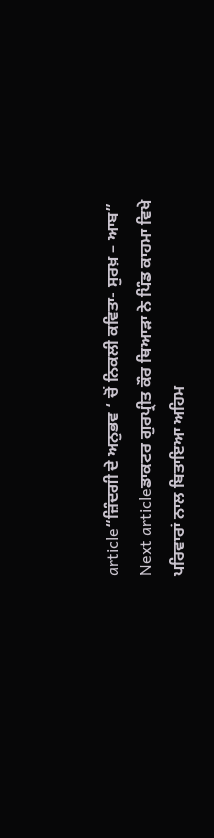article“ਜ਼ਿੰਦਗੀ ਦੇ ਅਨੁਭਵ ‘ ਚੋਂ ਨਿਕਲੀ ਕਵਿਤਾ- ਸੁਰਖ਼ – ਆਬ”
Next articleਡਾਕਟਰ ਗੁਰਪ੍ਰੀਤ ਕੌਰ ਥਿਆੜਾ ਨੇ ਪਿੰਡ ਕਾਹਮਾ ਵਿਖੇ ਪਰਿਵਾਰਾਂ ਨਾਲ ਬਿਤਾਇਆ ਅਹਿਮ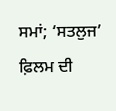ਸਮਾਂ; ‘ਸਤਲੁਜ’ ਫ਼ਿਲਮ ਦੀ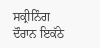ਸਕ੍ਰੀਨਿੰਗ ਦੌਰਾਨ ਇਕੱਠੇ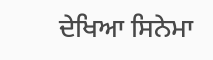ਦੇਖਿਆ ਸਿਨੇਮਾ